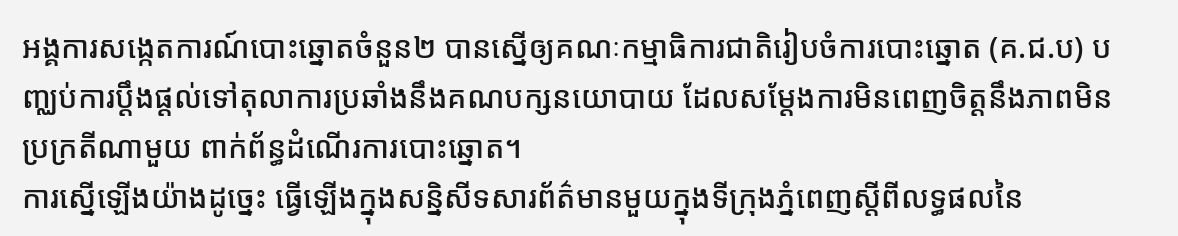អង្គការសង្កេតការណ៍បោះឆ្នោតចំនួន២ បានស្នើឲ្យគណៈកម្មាធិការជាតិរៀបចំការបោះឆ្នោត (គ.ជ.ប) បញ្ឈប់ការប្តឹងផ្តល់ទៅតុលាការប្រឆាំងនឹងគណបក្សនយោបាយ ដែលសម្តែងការមិនពេញចិត្តនឹងភាពមិនប្រក្រតីណាមួយ ពាក់ព័ន្ធដំណើរការបោះឆ្នោត។
ការស្នើឡើងយ៉ាងដូច្នេះ ធ្វើឡើងក្នុងសន្និសីទសារព័ត៌មានមួយក្នុងទីក្រុងភ្នំពេញស្តីពីលទ្ធផលនៃ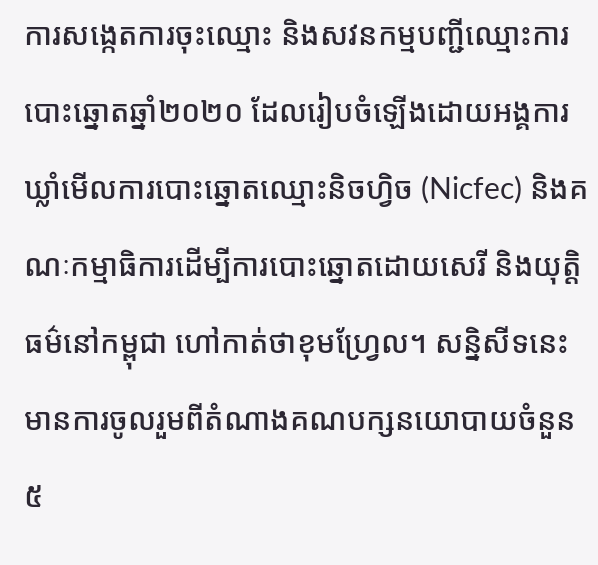ការសង្កេតការចុះឈ្មោះ និងសវនកម្មបញ្ជីឈ្មោះការបោះឆ្នោតឆ្នាំ២០២០ ដែលរៀបចំឡើងដោយអង្គការឃ្លាំមើលការបោះឆ្នោតឈ្មោះនិចហ្វិច (Nicfec) និងគណៈកម្មាធិការដើម្បីការបោះឆ្នោតដោយសេរី និងយុត្តិធម៌នៅកម្ពុជា ហៅកាត់ថាខុមហ្វ្រែល។ សនិ្នសីទនេះ មានការចូលរួមពីតំណាងគណបក្សនយោបាយចំនួន៥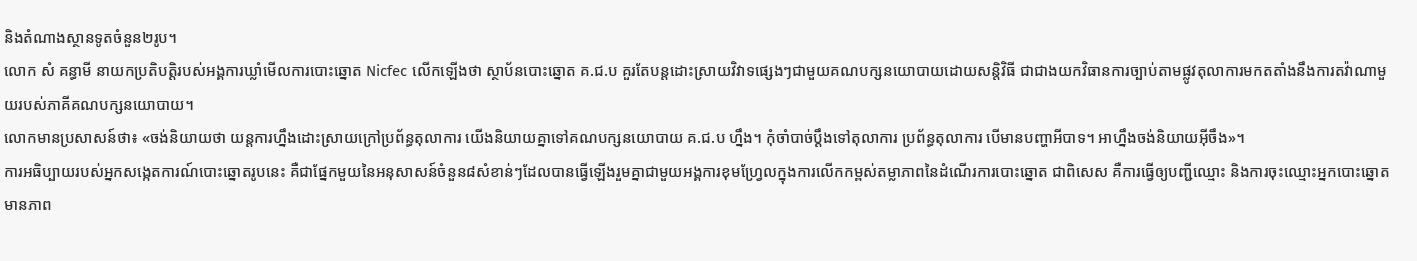និងតំណាងស្ថានទូតចំនួន២រូប។
លោក សំ គន្ធាមី នាយកប្រតិបត្តិរបស់អង្គការឃ្លាំមើលការបោះឆ្នោត Nicfec លើកឡើងថា ស្ថាប័នបោះឆ្នោត គ.ជ.ប គួរតែបន្តដោះស្រាយវិវាទផ្សេងៗជាមួយគណបក្សនយោបាយដោយសន្តិវិធី ជាជាងយកវិធានការច្បាប់តាមផ្លូវតុលាការមកតតាំងនឹងការតវ៉ាណាមួយរបស់ភាគីគណបក្សនយោបាយ។
លោកមានប្រសាសន៍ថា៖ «ចង់និយាយថា យន្តការហ្នឹងដោះស្រាយក្រៅប្រព័ន្ធតុលាការ យើងនិយាយគ្នាទៅគណបក្សនយោបាយ គ.ជ.ប ហ្នឹង។ កុំចាំបាច់ប្តឹងទៅតុលាការ ប្រព័ន្ធតុលាការ បើមានបញ្ហាអីបាទ។ អាហ្នឹងចង់និយាយអ៊ីចឹង»។
ការអធិប្បាយរបស់អ្នកសង្កេតការណ៍បោះឆ្នោតរូបនេះ គឺជាផ្នែកមួយនៃអនុសាសន៍ចំនួន៨សំខាន់ៗដែលបានធ្វើឡើងរួមគ្នាជាមួយអង្គការខុមហ្វ្រែលក្នុងការលើកកម្ពស់តម្លាភាពនៃដំណើរការបោះឆ្នោត ជាពិសេស គឺការធ្វើឲ្យបញ្ជីឈ្មោះ និងការចុះឈ្មោះអ្នកបោះឆ្នោតមានភាព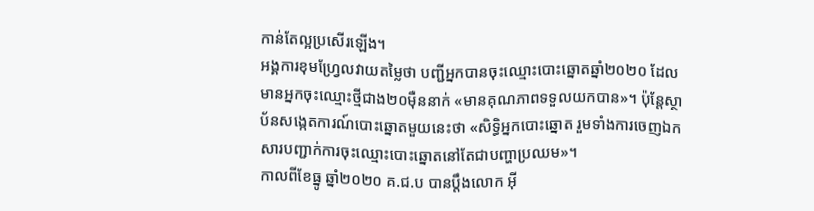កាន់តែល្អប្រសើរឡើង។
អង្គការខុមហ្វ្រែលវាយតម្លៃថា បញ្ជីអ្នកបានចុះឈ្មោះបោះឆ្នោតឆ្នាំ២០២០ ដែលមានអ្នកចុះឈ្មោះថ្មីជាង២០ម៉ឺននាក់ «មានគុណភាពទទួលយកបាន»។ ប៉ុន្តែស្ថាប័នសង្កេតការណ៍បោះឆ្នោតមួយនេះថា «សិទ្ធិអ្នកបោះឆ្នោត រួមទាំងការចេញឯកសារបញ្ជាក់ការចុះឈ្មោះបោះឆ្នោតនៅតែជាបញ្ហាប្រឈម»។
កាលពីខែធ្នូ ឆ្នាំ២០២០ គ.ជ.ប បានប្តឹងលោក អ៊ី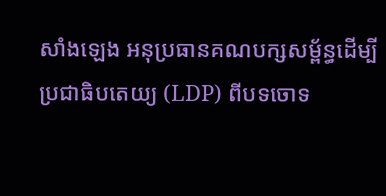សាំងឡេង អនុប្រធានគណបក្សសម្ព័ន្ធដើម្បីប្រជាធិបតេយ្យ (LDP) ពីបទចោទ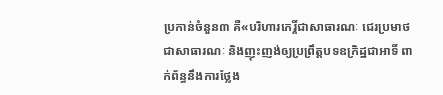ប្រកាន់ចំនួន៣ គឺ«បរិហារកេរ្តិ៍ជាសាធារណៈ ជេរប្រមាថជាសាធារណៈ និងញុះញង់ឲ្យប្រព្រឹត្តបទឧក្រិដ្ឋជាអាទិ៍ ពាក់ព័ន្ធនឹងការថ្លែង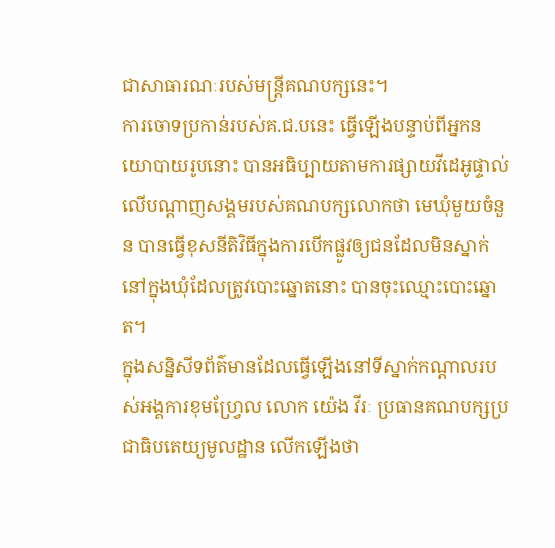ជាសាធារណៈរបស់មន្ត្រីគណបក្សនេះ។
ការចោទប្រកាន់របស់គ.ជ.បនេះ ធ្វើឡើងបន្ទាប់ពីអ្នកនយោបាយរូបនោះ បានអធិប្បាយតាមការផ្សាយវីដេអូផ្ទាល់លើបណ្តាញសង្គមរបស់គណបក្សលោកថា មេឃុំមួយចំនួន បានធ្វើខុសនីតិវិធីក្នុងការបើកផ្លូវឲ្យជនដែលមិនស្នាក់នៅក្នុងឃុំដែលត្រូវបោះឆ្នោតនោះ បានចុះឈ្មោះបោះឆ្នោត។
ក្នុងសន្និសីទព័ត៌មានដែលធ្វើឡើងនៅទីស្នាក់កណ្តាលរបស់អង្គការខុមហ្វ្រែល លោក យ៉េង វីរៈ ប្រធានគណបក្សប្រជាធិបតេយ្យមូលដ្ឋាន លើកឡើងថា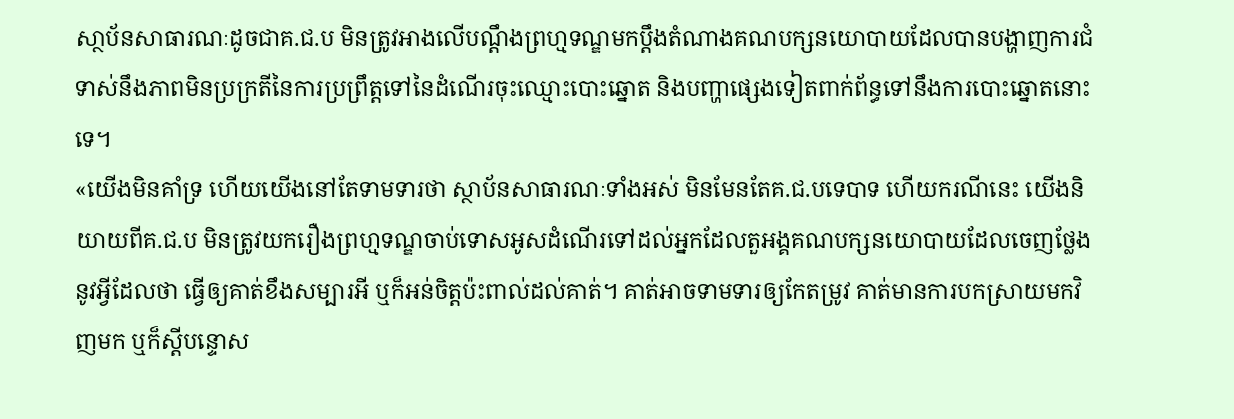សា្ថប័នសាធារណៈដូចជាគ.ជ.ប មិនត្រូវអាងលើបណ្តឹងព្រហ្មទណ្ឌមកប្តឹងតំណាងគណបក្សនយោបាយដែលបានបង្ហាញការជំទាស់នឹងភាពមិនប្រក្រតីនៃការប្រព្រឹត្តទៅនៃដំណើរចុះឈ្មោះបោះឆ្នោត និងបញ្ហាផ្សេងទៀតពាក់ព័ន្ធទៅនឹងការបោះឆ្នោតនោះទេ។
«យើងមិនគាំទ្រ ហើយយើងនៅតែទាមទារថា ស្ថាប័នសាធារណៈទាំងអស់ មិនមែនតែគ.ជ.បទេបាទ ហើយករណីនេះ យើងនិយាយពីគ.ជ.ប មិនត្រូវយករឿងព្រហ្មទណ្ឌចាប់ទោសអូសដំណើរទៅដល់អ្នកដែលតួអង្គគណបក្សនយោបាយដែលចេញថ្លែងនូវអ្វីដែលថា ធ្វើឲ្យគាត់ខឹងសម្បារអី ឬក៏អន់ចិត្តប៉ះពាល់ដល់គាត់។ គាត់អាចទាមទារឲ្យកែតម្រូវ គាត់មានការបកស្រាយមកវិញមក ឬក៏ស្តីបន្ទោស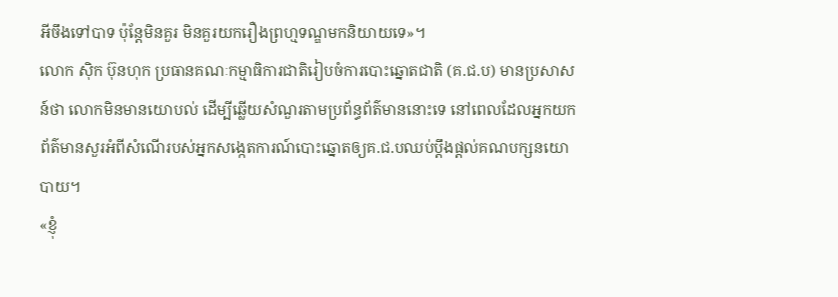អីចឹងទៅបាទ ប៉ុន្តែមិនគួរ មិនគួរយករឿងព្រហ្មទណ្ឌមកនិយាយទេ»។
លោក ស៊ិក ប៊ុនហុក ប្រធានគណៈកម្មាធិការជាតិរៀបចំការបោះឆ្នោតជាតិ (គ.ជ.ប) មានប្រសាសន៍ថា លោកមិនមានយោបល់ ដើម្បីឆ្លើយសំណួរតាមប្រព័ន្ធព័ត៌មាននោះទេ នៅពេលដែលអ្នកយកព័ត៌មានសួរអំពីសំណើរបស់អ្នកសង្កេតការណ៍បោះឆ្នោតឲ្យគ.ជ.បឈប់ប្តឹងផ្តល់គណបក្សនយោបាយ។
«ខ្ញុំ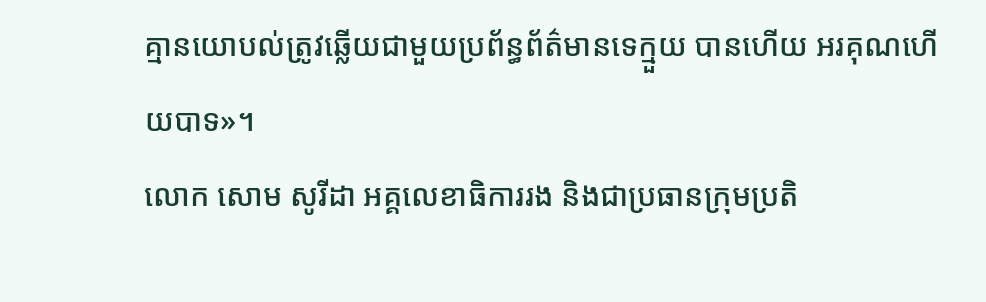គ្មានយោបល់ត្រូវឆ្លើយជាមួយប្រព័ន្ធព័ត៌មានទេក្មួយ បានហើយ អរគុណហើយបាទ»។
លោក សោម សូរីដា អគ្គលេខាធិការរង និងជាប្រធានក្រុមប្រតិ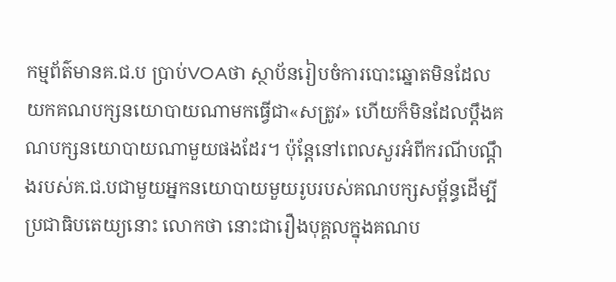កម្មព័ត៌មានគ.ជ.ប ប្រាប់VOAថា ស្ថាប័នរៀបចំការបោះឆ្នោតមិនដែលយកគណបក្សនយោបាយណាមកធ្វើជា«សត្រូវ» ហើយក៏មិនដែលប្តឹងគណបក្សនយោបាយណាមួយផងដែរ។ ប៉ុន្តែនៅពេលសួរអំពីករណីបណ្តឹងរបស់គ.ជ.បជាមួយអ្នកនយោបាយមួយរូបរបស់គណបក្សសម្ព័ន្ធដើម្បីប្រជាធិបតេយ្យនោះ លោកថា នោះជារឿងបុគ្គលក្នុងគណប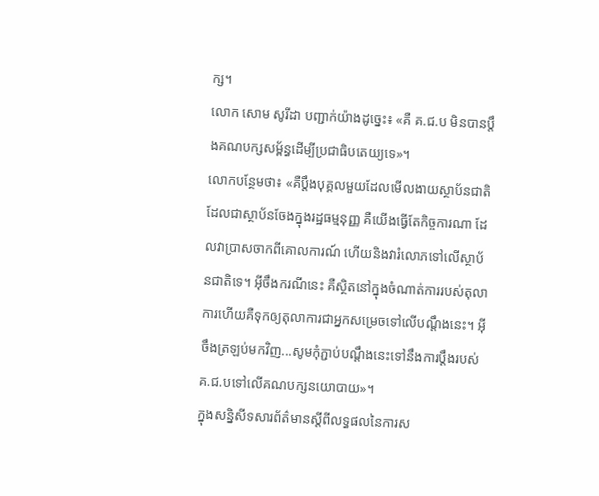ក្ស។
លោក សោម សូរីដា បញ្ជាក់យ៉ាងដូច្នេះ៖ «គឺ គ.ជ.ប មិនបានប្តឹងគណបក្សសម្ព័ន្ធដើម្បីប្រជាធិបតេយ្យទេ»។
លោកបន្ថែមថា៖ «គឺប្តឹងបុគ្គលមួយដែលមើលងាយស្ថាប័នជាតិ ដែលជាស្ថាប័នចែងក្នុងរដ្ឋធម្មនុញ្ញ គឺយើងធ្វើតែកិច្ចការណា ដែលវាប្រាសចាកពីគោលការណ៍ ហើយនិងវារំលោភទៅលើស្ថាប័នជាតិទេ។ អ៊ីចឹងករណីនេះ គឺស្ថិតនៅក្នុងចំណាត់ការរបស់តុលាការហើយគឺទុកឲ្យតុលាការជាអ្នកសម្រេចទៅលើបណ្តឹងនេះ។ អ៊ីចឹងត្រឡប់មកវិញ...សូមកុំភ្ជាប់បណ្តឹងនេះទៅនឹងការប្តឹងរបស់គ.ជ.បទៅលើគណបក្សនយោបាយ»។
ក្នុងសនិ្នសីទសារព័ត៌មានស្តីពីលទ្ធផលនៃការស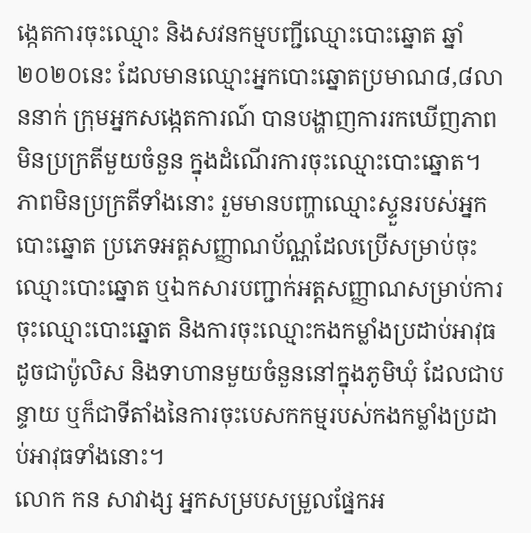ង្កេតការចុះឈ្មោះ និងសវនកម្មបញ្ជីឈ្មោះបោះឆ្នោត ឆ្នាំ២០២០នេះ ដែលមានឈ្មោះអ្នកបោះឆ្នោតប្រមាណ៨,៨លាននាក់ ក្រុមអ្នកសង្កេតការណ៍ បានបង្ហាញការរកឃើញភាពមិនប្រក្រតីមួយចំនួន ក្នុងដំណើរការចុះឈ្មោះបោះឆ្នោត។
ភាពមិនប្រក្រតីទាំងនោះ រួមមានបញ្ហាឈ្មោះស្ទួនរបស់អ្នកបោះឆ្នោត ប្រភេទអត្តសញ្ញាណប័ណ្ណដែលប្រើសម្រាប់ចុះឈ្មោះបោះឆ្នោត ឬឯកសារបញ្ជាក់អត្តសញ្ញាណសម្រាប់ការចុះឈ្មោះបោះឆ្នោត និងការចុះឈ្មោះកងកម្លាំងប្រដាប់អាវុធ ដូចជាប៉ូលិស និងទាហានមួយចំនួននៅក្នុងភូមិឃុំ ដែលជាបន្ទាយ ឬក៏ជាទីតាំងនៃការចុះបេសកកម្មរបស់កងកម្លាំងប្រដាប់អាវុធទាំងនោះ។
លោក កន សាវាង្ស អ្នកសម្របសម្រួលផ្នែកអ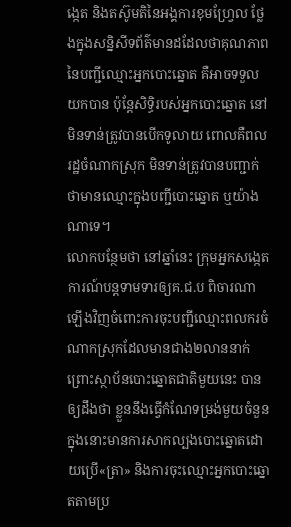ង្កេត និងតស៊ូមតិនៃអង្គការខុមហ្វ្រែល ថ្លែងក្នុងសន្និសីទព័ត៌មានដដែលថាគុណភាពនៃបញ្ជីឈ្មោះអ្នកបោះឆ្នោត គឺអាចទទួលយកបាន ប៉ុន្តែសិទ្ធិរបស់អ្នកបោះឆ្នោត នៅមិនទាន់ត្រូវបានបើកទូលាយ ពោលគឺពលរដ្ឋចំណាកស្រុក មិនទាន់ត្រូវបានបញ្ជាក់ថាមានឈ្មោះក្នុងបញ្ជីបោះឆ្នោត ឬយ៉ាងណាទេ។
លោកបន្ថែមថា នៅឆ្នាំនេះ ក្រុមអ្នកសង្កេតការណ៍បន្តទាមទារឲ្យគ.ជ.ប ពិចារណាឡើងវិញចំពោះការចុះបញ្ជីឈ្មោះពលករចំណាកស្រុកដែលមានជាង២លាននាក់ ព្រោះស្ថាប័នបោះឆ្នោតជាតិមួយនេះ បានឲ្យដឹងថា ខ្លួននឹងធ្វើកំណែទម្រង់មួយចំនួន ក្នុងនោះមានការសាកល្បងបោះឆ្នោតដោយប្រើ«ត្រា» និងការចុះឈ្មោះអ្នកបោះឆ្នោតតាមប្រ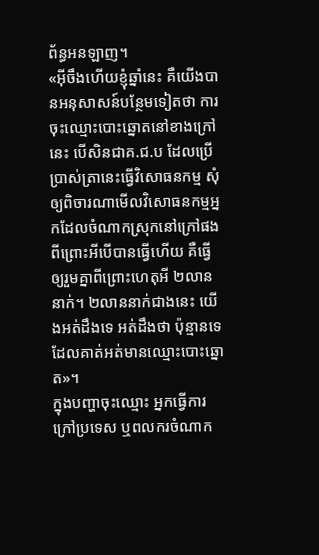ព័ន្ធអនឡាញ។
«អ៊ីចឹងហើយខ្ញុំឆ្នាំនេះ គឺយើងបានអនុសាសន៍បន្ថែមទៀតថា ការចុះឈ្មោះបោះឆ្នោតនៅខាងក្រៅនេះ បើសិនជាគ.ជ.ប ដែលប្រើប្រាស់ត្រានេះធ្វើវិសោធនកម្ម សុំឲ្យពិចារណាមើលវិសោធនកម្មអ្នកដែលចំណាកស្រុកនៅក្រៅផង ពីព្រោះអីបើបានធ្វើហើយ គឺធ្វើឲ្យរួមគ្នាពីព្រោះហេតុអី ២លាននាក់។ ២លាននាក់ជាងនេះ យើងអត់ដឹងទេ អត់ដឹងថា ប៉ុន្មានទេ ដែលគាត់អត់មានឈ្មោះបោះឆ្នោត»។
ក្នុងបញ្ហាចុះឈ្មោះ អ្នកធ្វើការក្រៅប្រទេស ឬពលករចំណាក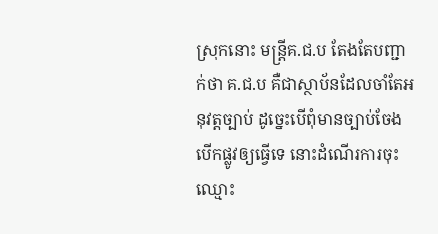ស្រុកនោះ មន្ត្រីគ.ជ.ប តែងតែបញ្ជាក់ថា គ.ជ.ប គឺជាស្ថាប័នដែលចាំតែអនុវត្តច្បាប់ ដូច្នេះបើពុំមានច្បាប់ចែងបើកផ្លូវឲ្យធ្វើទេ នោះដំណើរការចុះឈ្មោះ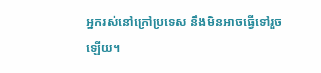អ្នករស់នៅក្រៅប្រទេស នឹងមិនអាចធ្វើទៅរួចឡើយ។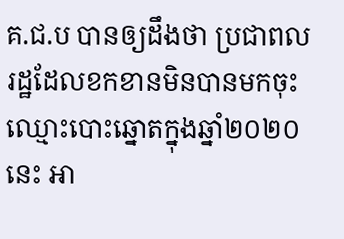គ.ជ.ប បានឲ្យដឹងថា ប្រជាពលរដ្ឋដែលខកខានមិនបានមកចុះឈ្មោះបោះឆ្នោតក្នុងឆ្នាំ២០២០ នេះ អា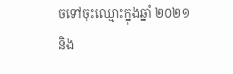ចទៅចុះឈ្មោះក្នុងឆ្នាំ ២០២១ និង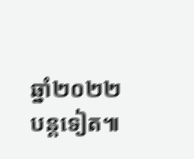ឆ្នាំ២០២២ បន្តទៀត៕